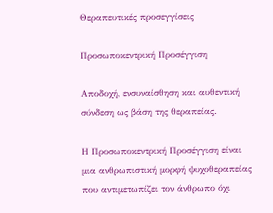Θεραπευτικές προσεγγίσεις

Προσωποκεντρική Προσέγγιση

Αποδοχή, ενσυναίσθηση και αυθεντική σύνδεση ως βάση της θεραπείας.

Η Προσωποκεντρική Προσέγγιση είναι μια ανθρωπιστική μορφή ψυχοθεραπείας που αντιμετωπίζει τον άνθρωπο όχι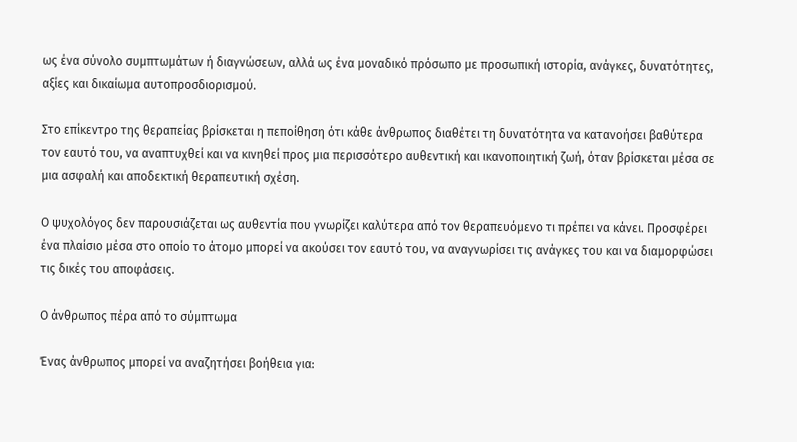ως ένα σύνολο συμπτωμάτων ή διαγνώσεων, αλλά ως ένα μοναδικό πρόσωπο με προσωπική ιστορία, ανάγκες, δυνατότητες, αξίες και δικαίωμα αυτοπροσδιορισμού.

Στο επίκεντρο της θεραπείας βρίσκεται η πεποίθηση ότι κάθε άνθρωπος διαθέτει τη δυνατότητα να κατανοήσει βαθύτερα τον εαυτό του, να αναπτυχθεί και να κινηθεί προς μια περισσότερο αυθεντική και ικανοποιητική ζωή, όταν βρίσκεται μέσα σε μια ασφαλή και αποδεκτική θεραπευτική σχέση.

Ο ψυχολόγος δεν παρουσιάζεται ως αυθεντία που γνωρίζει καλύτερα από τον θεραπευόμενο τι πρέπει να κάνει. Προσφέρει ένα πλαίσιο μέσα στο οποίο το άτομο μπορεί να ακούσει τον εαυτό του, να αναγνωρίσει τις ανάγκες του και να διαμορφώσει τις δικές του αποφάσεις.

Ο άνθρωπος πέρα από το σύμπτωμα

Ένας άνθρωπος μπορεί να αναζητήσει βοήθεια για: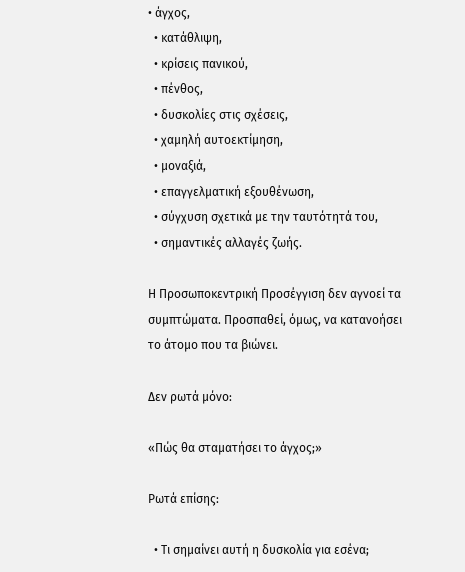• άγχος,
  • κατάθλιψη,
  • κρίσεις πανικού,
  • πένθος,
  • δυσκολίες στις σχέσεις,
  • χαμηλή αυτοεκτίμηση,
  • μοναξιά,
  • επαγγελματική εξουθένωση,
  • σύγχυση σχετικά με την ταυτότητά του,
  • σημαντικές αλλαγές ζωής.

Η Προσωποκεντρική Προσέγγιση δεν αγνοεί τα συμπτώματα. Προσπαθεί, όμως, να κατανοήσει το άτομο που τα βιώνει.

Δεν ρωτά μόνο:

«Πώς θα σταματήσει το άγχος;»

Ρωτά επίσης:

  • Τι σημαίνει αυτή η δυσκολία για εσένα;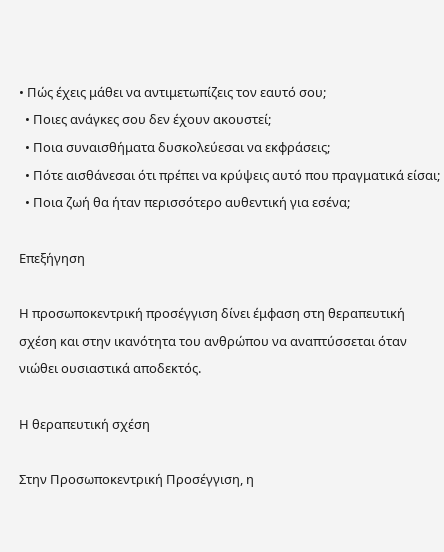• Πώς έχεις μάθει να αντιμετωπίζεις τον εαυτό σου;
  • Ποιες ανάγκες σου δεν έχουν ακουστεί;
  • Ποια συναισθήματα δυσκολεύεσαι να εκφράσεις;
  • Πότε αισθάνεσαι ότι πρέπει να κρύψεις αυτό που πραγματικά είσαι;
  • Ποια ζωή θα ήταν περισσότερο αυθεντική για εσένα;

Επεξήγηση

Η προσωποκεντρική προσέγγιση δίνει έμφαση στη θεραπευτική σχέση και στην ικανότητα του ανθρώπου να αναπτύσσεται όταν νιώθει ουσιαστικά αποδεκτός.

Η θεραπευτική σχέση

Στην Προσωποκεντρική Προσέγγιση, η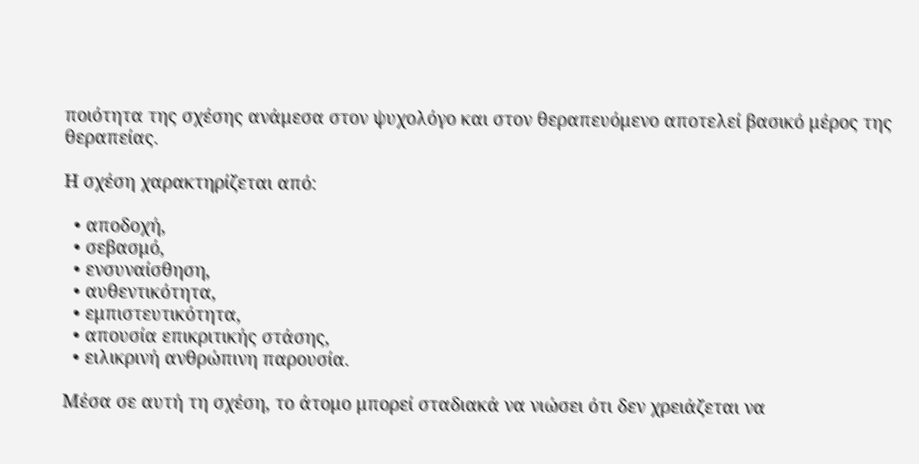ποιότητα της σχέσης ανάμεσα στον ψυχολόγο και στον θεραπευόμενο αποτελεί βασικό μέρος της θεραπείας.

Η σχέση χαρακτηρίζεται από:

  • αποδοχή,
  • σεβασμό,
  • ενσυναίσθηση,
  • αυθεντικότητα,
  • εμπιστευτικότητα,
  • απουσία επικριτικής στάσης,
  • ειλικρινή ανθρώπινη παρουσία.

Μέσα σε αυτή τη σχέση, το άτομο μπορεί σταδιακά να νιώσει ότι δεν χρειάζεται να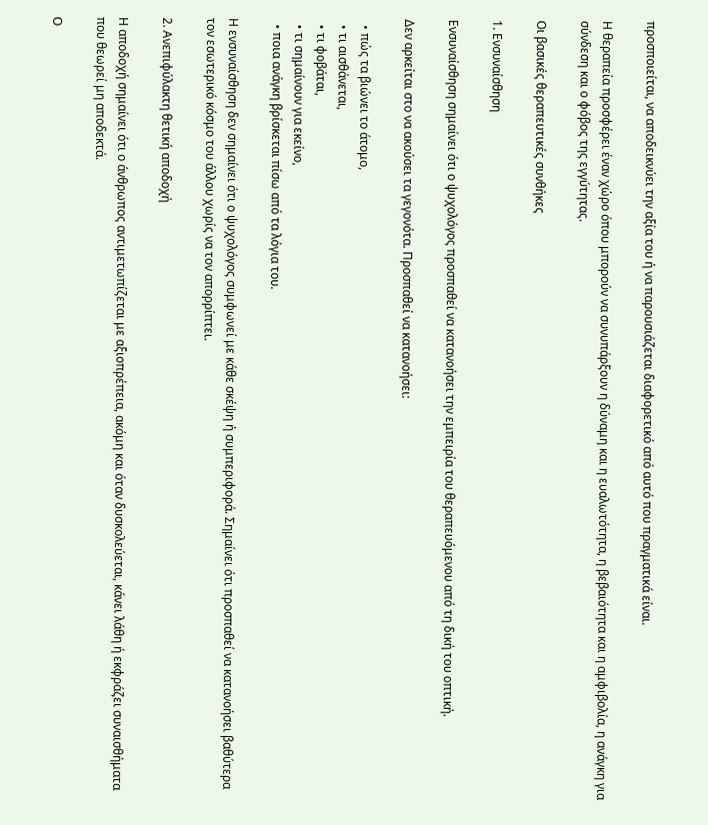προσποιείται, να αποδεικνύει την αξία του ή να παρουσιάζεται διαφορετικό από αυτό που πραγματικά είναι.

Η θεραπεία προσφέρει έναν χώρο όπου μπορούν να συνυπάρξουν η δύναμη και η ευαλωτότητα, η βεβαιότητα και η αμφιβολία, η ανάγκη για σύνδεση και ο φόβος της εγγύτητας.

Οι βασικές θεραπευτικές συνθήκες

1. Ενσυναίσθηση

Ενσυναίσθηση σημαίνει ότι ο ψυχολόγος προσπαθεί να κατανοήσει την εμπειρία του θεραπευόμενου από τη δική του οπτική.

Δεν αρκείται στο να ακούσει τα γεγονότα. Προσπαθεί να κατανοήσει:

  • πώς τα βιώνει το άτομο,
  • τι αισθάνεται,
  • τι φοβάται,
  • τι σημαίνουν για εκείνο,
  • ποια ανάγκη βρίσκεται πίσω από τα λόγια του.

Η ενσυναίσθηση δεν σημαίνει ότι ο ψυχολόγος συμφωνεί με κάθε σκέψη ή συμπεριφορά. Σημαίνει ότι προσπαθεί να κατανοήσει βαθύτερα τον εσωτερικό κόσμο του άλλου χωρίς να τον απορρίπτει.

2. Ανεπιφύλακτη θετική αποδοχή

Η αποδοχή σημαίνει ότι ο άνθρωπος αντιμετωπίζεται με αξιοπρέπεια, ακόμη και όταν δυσκολεύεται, κάνει λάθη ή εκφράζει συναισθήματα που θεωρεί μη αποδεκτά.

Ο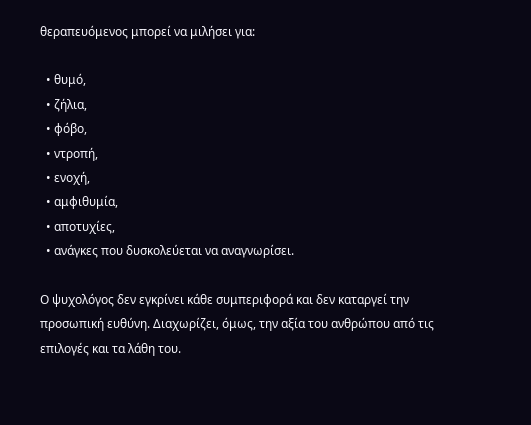θεραπευόμενος μπορεί να μιλήσει για:

  • θυμό,
  • ζήλια,
  • φόβο,
  • ντροπή,
  • ενοχή,
  • αμφιθυμία,
  • αποτυχίες,
  • ανάγκες που δυσκολεύεται να αναγνωρίσει.

Ο ψυχολόγος δεν εγκρίνει κάθε συμπεριφορά και δεν καταργεί την προσωπική ευθύνη. Διαχωρίζει, όμως, την αξία του ανθρώπου από τις επιλογές και τα λάθη του.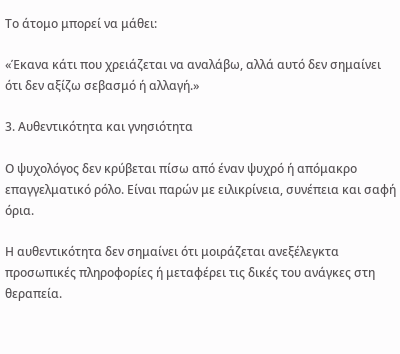Το άτομο μπορεί να μάθει:

«Έκανα κάτι που χρειάζεται να αναλάβω, αλλά αυτό δεν σημαίνει ότι δεν αξίζω σεβασμό ή αλλαγή.»

3. Αυθεντικότητα και γνησιότητα

Ο ψυχολόγος δεν κρύβεται πίσω από έναν ψυχρό ή απόμακρο επαγγελματικό ρόλο. Είναι παρών με ειλικρίνεια, συνέπεια και σαφή όρια.

Η αυθεντικότητα δεν σημαίνει ότι μοιράζεται ανεξέλεγκτα προσωπικές πληροφορίες ή μεταφέρει τις δικές του ανάγκες στη θεραπεία.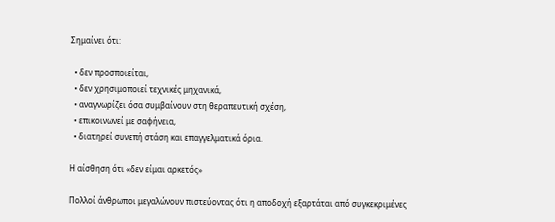Σημαίνει ότι:

  • δεν προσποιείται,
  • δεν χρησιμοποιεί τεχνικές μηχανικά,
  • αναγνωρίζει όσα συμβαίνουν στη θεραπευτική σχέση,
  • επικοινωνεί με σαφήνεια,
  • διατηρεί συνεπή στάση και επαγγελματικά όρια.

Η αίσθηση ότι «δεν είμαι αρκετός»

Πολλοί άνθρωποι μεγαλώνουν πιστεύοντας ότι η αποδοχή εξαρτάται από συγκεκριμένες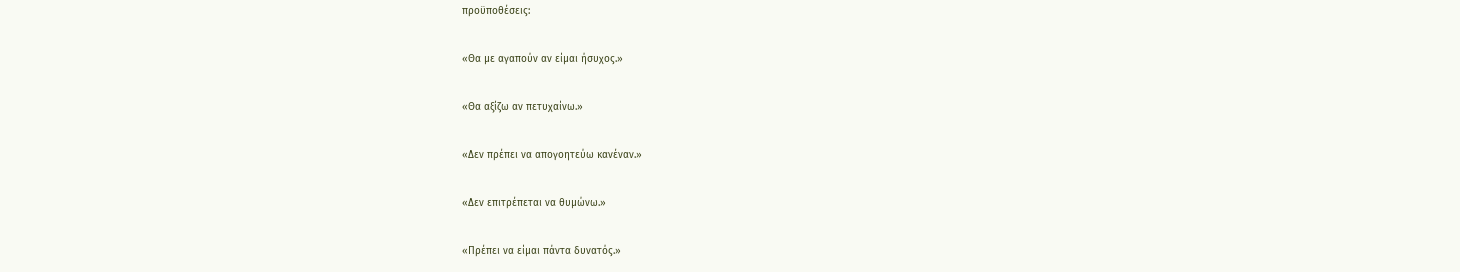προϋποθέσεις:

«Θα με αγαπούν αν είμαι ήσυχος.»

«Θα αξίζω αν πετυχαίνω.»

«Δεν πρέπει να απογοητεύω κανέναν.»

«Δεν επιτρέπεται να θυμώνω.»

«Πρέπει να είμαι πάντα δυνατός.»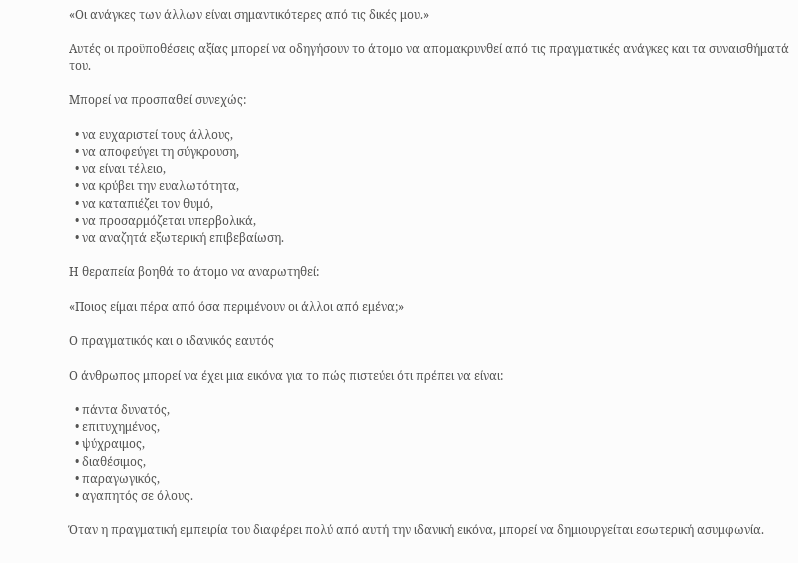«Οι ανάγκες των άλλων είναι σημαντικότερες από τις δικές μου.»

Αυτές οι προϋποθέσεις αξίας μπορεί να οδηγήσουν το άτομο να απομακρυνθεί από τις πραγματικές ανάγκες και τα συναισθήματά του.

Μπορεί να προσπαθεί συνεχώς:

  • να ευχαριστεί τους άλλους,
  • να αποφεύγει τη σύγκρουση,
  • να είναι τέλειο,
  • να κρύβει την ευαλωτότητα,
  • να καταπιέζει τον θυμό,
  • να προσαρμόζεται υπερβολικά,
  • να αναζητά εξωτερική επιβεβαίωση.

Η θεραπεία βοηθά το άτομο να αναρωτηθεί:

«Ποιος είμαι πέρα από όσα περιμένουν οι άλλοι από εμένα;»

Ο πραγματικός και ο ιδανικός εαυτός

Ο άνθρωπος μπορεί να έχει μια εικόνα για το πώς πιστεύει ότι πρέπει να είναι:

  • πάντα δυνατός,
  • επιτυχημένος,
  • ψύχραιμος,
  • διαθέσιμος,
  • παραγωγικός,
  • αγαπητός σε όλους.

Όταν η πραγματική εμπειρία του διαφέρει πολύ από αυτή την ιδανική εικόνα, μπορεί να δημιουργείται εσωτερική ασυμφωνία.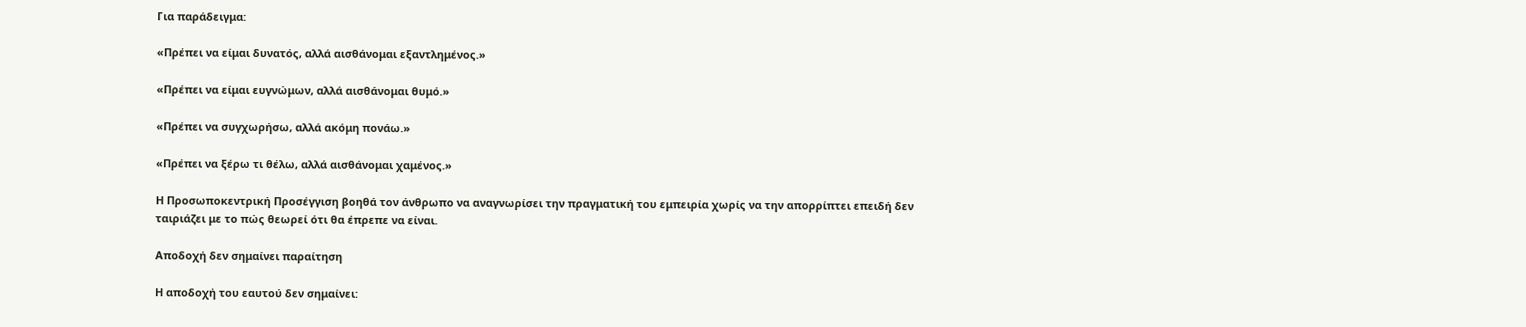Για παράδειγμα:

«Πρέπει να είμαι δυνατός, αλλά αισθάνομαι εξαντλημένος.»

«Πρέπει να είμαι ευγνώμων, αλλά αισθάνομαι θυμό.»

«Πρέπει να συγχωρήσω, αλλά ακόμη πονάω.»

«Πρέπει να ξέρω τι θέλω, αλλά αισθάνομαι χαμένος.»

Η Προσωποκεντρική Προσέγγιση βοηθά τον άνθρωπο να αναγνωρίσει την πραγματική του εμπειρία χωρίς να την απορρίπτει επειδή δεν ταιριάζει με το πώς θεωρεί ότι θα έπρεπε να είναι.

Αποδοχή δεν σημαίνει παραίτηση

Η αποδοχή του εαυτού δεν σημαίνει: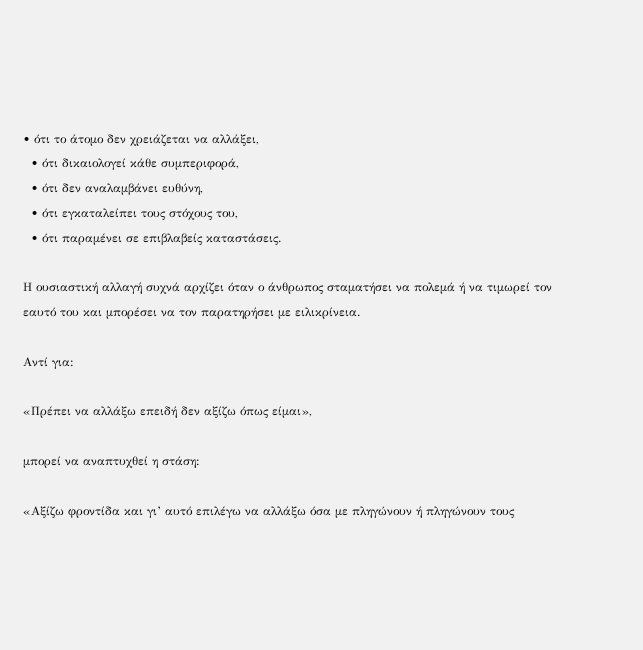• ότι το άτομο δεν χρειάζεται να αλλάξει,
  • ότι δικαιολογεί κάθε συμπεριφορά,
  • ότι δεν αναλαμβάνει ευθύνη,
  • ότι εγκαταλείπει τους στόχους του,
  • ότι παραμένει σε επιβλαβείς καταστάσεις.

Η ουσιαστική αλλαγή συχνά αρχίζει όταν ο άνθρωπος σταματήσει να πολεμά ή να τιμωρεί τον εαυτό του και μπορέσει να τον παρατηρήσει με ειλικρίνεια.

Αντί για:

«Πρέπει να αλλάξω επειδή δεν αξίζω όπως είμαι»,

μπορεί να αναπτυχθεί η στάση:

«Αξίζω φροντίδα και γι’ αυτό επιλέγω να αλλάξω όσα με πληγώνουν ή πληγώνουν τους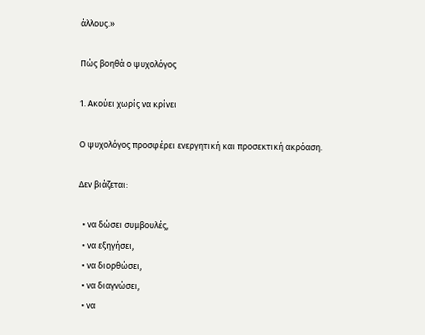άλλους.»

Πώς βοηθά ο ψυχολόγος

1. Ακούει χωρίς να κρίνει

Ο ψυχολόγος προσφέρει ενεργητική και προσεκτική ακρόαση.

Δεν βιάζεται:

  • να δώσει συμβουλές,
  • να εξηγήσει,
  • να διορθώσει,
  • να διαγνώσει,
  • να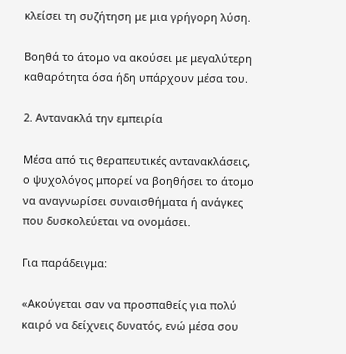κλείσει τη συζήτηση με μια γρήγορη λύση.

Βοηθά το άτομο να ακούσει με μεγαλύτερη καθαρότητα όσα ήδη υπάρχουν μέσα του.

2. Αντανακλά την εμπειρία

Μέσα από τις θεραπευτικές αντανακλάσεις, ο ψυχολόγος μπορεί να βοηθήσει το άτομο να αναγνωρίσει συναισθήματα ή ανάγκες που δυσκολεύεται να ονομάσει.

Για παράδειγμα:

«Ακούγεται σαν να προσπαθείς για πολύ καιρό να δείχνεις δυνατός, ενώ μέσα σου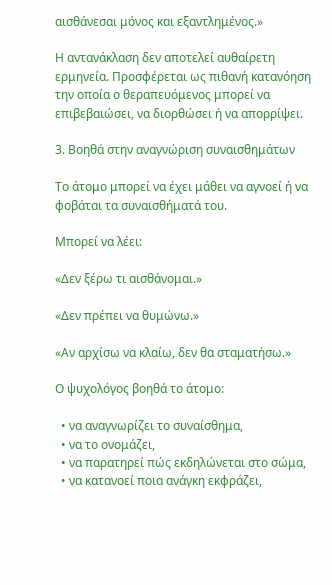αισθάνεσαι μόνος και εξαντλημένος.»

Η αντανάκλαση δεν αποτελεί αυθαίρετη ερμηνεία. Προσφέρεται ως πιθανή κατανόηση την οποία ο θεραπευόμενος μπορεί να επιβεβαιώσει, να διορθώσει ή να απορρίψει.

3. Βοηθά στην αναγνώριση συναισθημάτων

Το άτομο μπορεί να έχει μάθει να αγνοεί ή να φοβάται τα συναισθήματά του.

Μπορεί να λέει:

«Δεν ξέρω τι αισθάνομαι.»

«Δεν πρέπει να θυμώνω.»

«Αν αρχίσω να κλαίω, δεν θα σταματήσω.»

Ο ψυχολόγος βοηθά το άτομο:

  • να αναγνωρίζει το συναίσθημα,
  • να το ονομάζει,
  • να παρατηρεί πώς εκδηλώνεται στο σώμα,
  • να κατανοεί ποια ανάγκη εκφράζει,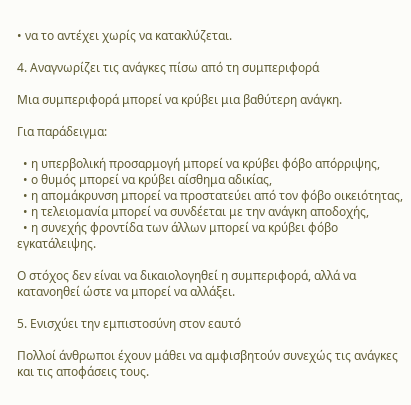• να το αντέχει χωρίς να κατακλύζεται.

4. Αναγνωρίζει τις ανάγκες πίσω από τη συμπεριφορά

Μια συμπεριφορά μπορεί να κρύβει μια βαθύτερη ανάγκη.

Για παράδειγμα:

  • η υπερβολική προσαρμογή μπορεί να κρύβει φόβο απόρριψης,
  • ο θυμός μπορεί να κρύβει αίσθημα αδικίας,
  • η απομάκρυνση μπορεί να προστατεύει από τον φόβο οικειότητας,
  • η τελειομανία μπορεί να συνδέεται με την ανάγκη αποδοχής,
  • η συνεχής φροντίδα των άλλων μπορεί να κρύβει φόβο εγκατάλειψης.

Ο στόχος δεν είναι να δικαιολογηθεί η συμπεριφορά, αλλά να κατανοηθεί ώστε να μπορεί να αλλάξει.

5. Ενισχύει την εμπιστοσύνη στον εαυτό

Πολλοί άνθρωποι έχουν μάθει να αμφισβητούν συνεχώς τις ανάγκες και τις αποφάσεις τους.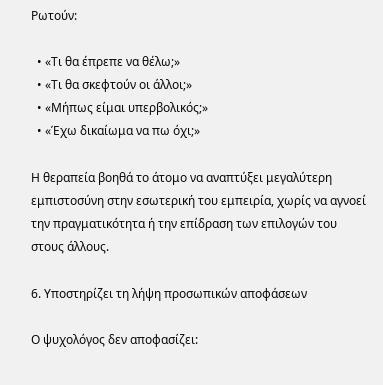Ρωτούν:

  • «Τι θα έπρεπε να θέλω;»
  • «Τι θα σκεφτούν οι άλλοι;»
  • «Μήπως είμαι υπερβολικός;»
  • «Έχω δικαίωμα να πω όχι;»

Η θεραπεία βοηθά το άτομο να αναπτύξει μεγαλύτερη εμπιστοσύνη στην εσωτερική του εμπειρία, χωρίς να αγνοεί την πραγματικότητα ή την επίδραση των επιλογών του στους άλλους.

6. Υποστηρίζει τη λήψη προσωπικών αποφάσεων

Ο ψυχολόγος δεν αποφασίζει: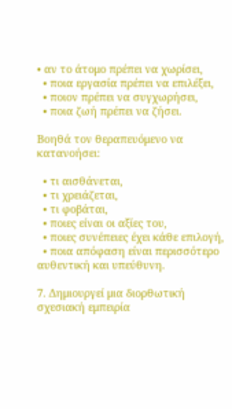• αν το άτομο πρέπει να χωρίσει,
  • ποια εργασία πρέπει να επιλέξει,
  • ποιον πρέπει να συγχωρήσει,
  • ποια ζωή πρέπει να ζήσει.

Βοηθά τον θεραπευόμενο να κατανοήσει:

  • τι αισθάνεται,
  • τι χρειάζεται,
  • τι φοβάται,
  • ποιες είναι οι αξίες του,
  • ποιες συνέπειες έχει κάθε επιλογή,
  • ποια απόφαση είναι περισσότερο αυθεντική και υπεύθυνη.

7. Δημιουργεί μια διορθωτική σχεσιακή εμπειρία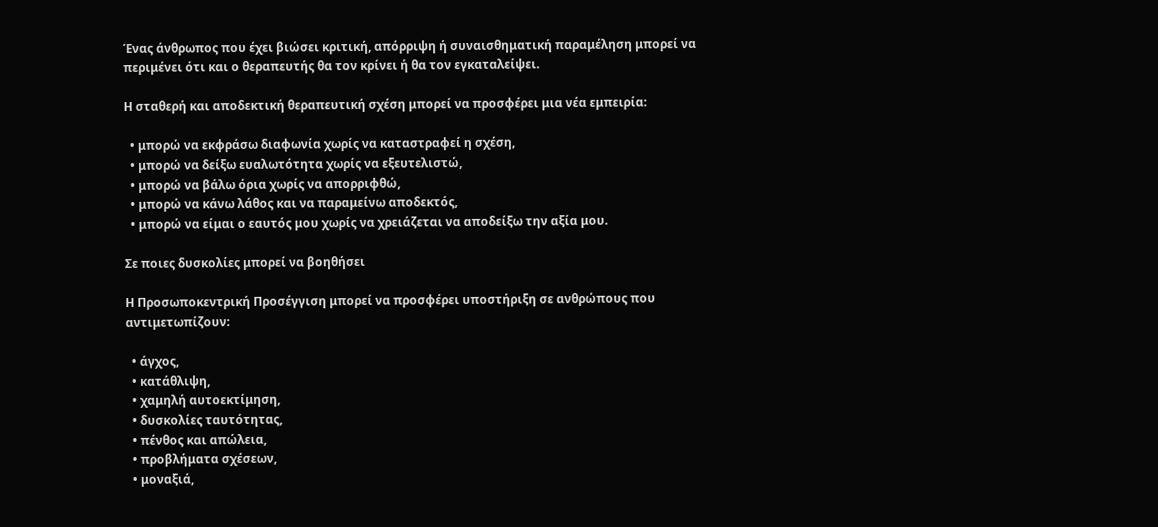Ένας άνθρωπος που έχει βιώσει κριτική, απόρριψη ή συναισθηματική παραμέληση μπορεί να περιμένει ότι και ο θεραπευτής θα τον κρίνει ή θα τον εγκαταλείψει.

Η σταθερή και αποδεκτική θεραπευτική σχέση μπορεί να προσφέρει μια νέα εμπειρία:

  • μπορώ να εκφράσω διαφωνία χωρίς να καταστραφεί η σχέση,
  • μπορώ να δείξω ευαλωτότητα χωρίς να εξευτελιστώ,
  • μπορώ να βάλω όρια χωρίς να απορριφθώ,
  • μπορώ να κάνω λάθος και να παραμείνω αποδεκτός,
  • μπορώ να είμαι ο εαυτός μου χωρίς να χρειάζεται να αποδείξω την αξία μου.

Σε ποιες δυσκολίες μπορεί να βοηθήσει

Η Προσωποκεντρική Προσέγγιση μπορεί να προσφέρει υποστήριξη σε ανθρώπους που αντιμετωπίζουν:

  • άγχος,
  • κατάθλιψη,
  • χαμηλή αυτοεκτίμηση,
  • δυσκολίες ταυτότητας,
  • πένθος και απώλεια,
  • προβλήματα σχέσεων,
  • μοναξιά,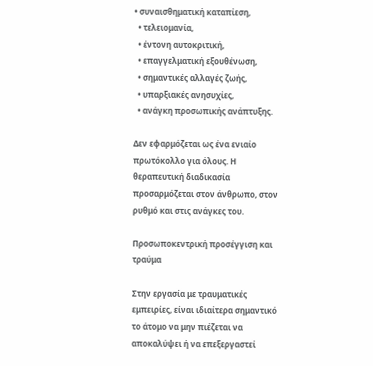• συναισθηματική καταπίεση,
  • τελειομανία,
  • έντονη αυτοκριτική,
  • επαγγελματική εξουθένωση,
  • σημαντικές αλλαγές ζωής,
  • υπαρξιακές ανησυχίες,
  • ανάγκη προσωπικής ανάπτυξης.

Δεν εφαρμόζεται ως ένα ενιαίο πρωτόκολλο για όλους. Η θεραπευτική διαδικασία προσαρμόζεται στον άνθρωπο, στον ρυθμό και στις ανάγκες του.

Προσωποκεντρική προσέγγιση και τραύμα

Στην εργασία με τραυματικές εμπειρίες, είναι ιδιαίτερα σημαντικό το άτομο να μην πιέζεται να αποκαλύψει ή να επεξεργαστεί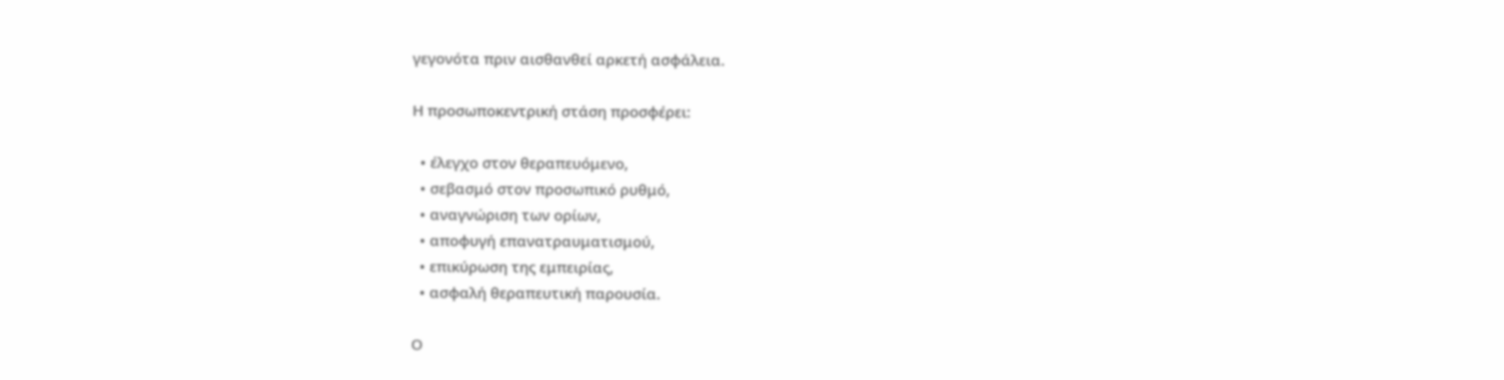γεγονότα πριν αισθανθεί αρκετή ασφάλεια.

Η προσωποκεντρική στάση προσφέρει:

  • έλεγχο στον θεραπευόμενο,
  • σεβασμό στον προσωπικό ρυθμό,
  • αναγνώριση των ορίων,
  • αποφυγή επανατραυματισμού,
  • επικύρωση της εμπειρίας,
  • ασφαλή θεραπευτική παρουσία.

Ο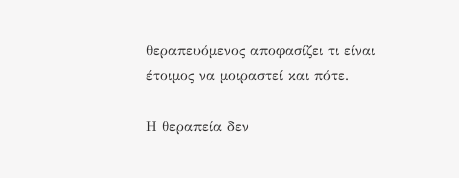θεραπευόμενος αποφασίζει τι είναι έτοιμος να μοιραστεί και πότε.

Η θεραπεία δεν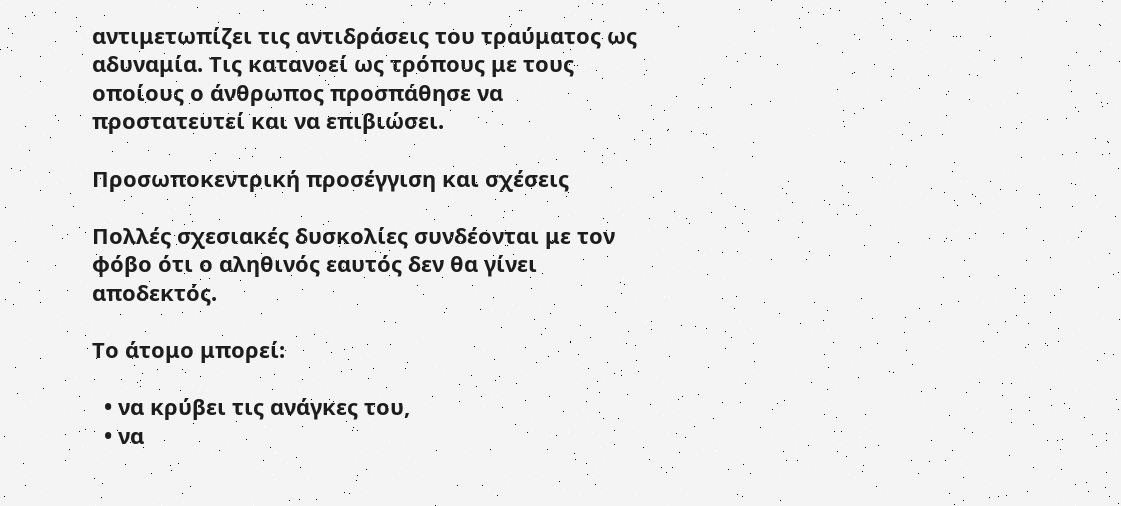αντιμετωπίζει τις αντιδράσεις του τραύματος ως αδυναμία. Τις κατανοεί ως τρόπους με τους οποίους ο άνθρωπος προσπάθησε να προστατευτεί και να επιβιώσει.

Προσωποκεντρική προσέγγιση και σχέσεις

Πολλές σχεσιακές δυσκολίες συνδέονται με τον φόβο ότι ο αληθινός εαυτός δεν θα γίνει αποδεκτός.

Το άτομο μπορεί:

  • να κρύβει τις ανάγκες του,
  • να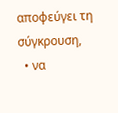αποφεύγει τη σύγκρουση,
  • να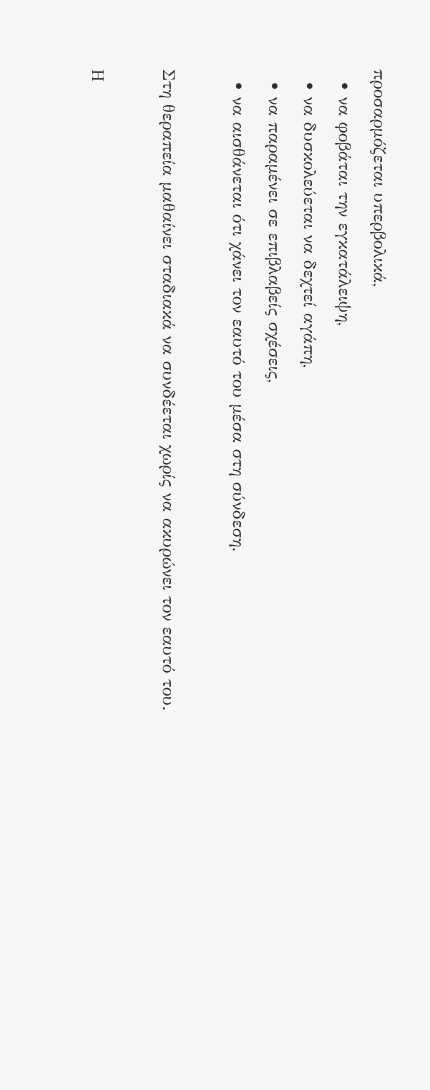προσαρμόζεται υπερβολικά,
  • να φοβάται την εγκατάλειψη,
  • να δυσκολεύεται να δεχτεί αγάπη,
  • να παραμένει σε επιβλαβείς σχέσεις,
  • να αισθάνεται ότι χάνει τον εαυτό του μέσα στη σύνδεση.

Στη θεραπεία μαθαίνει σταδιακά να συνδέεται χωρίς να ακυρώνει τον εαυτό του.

Η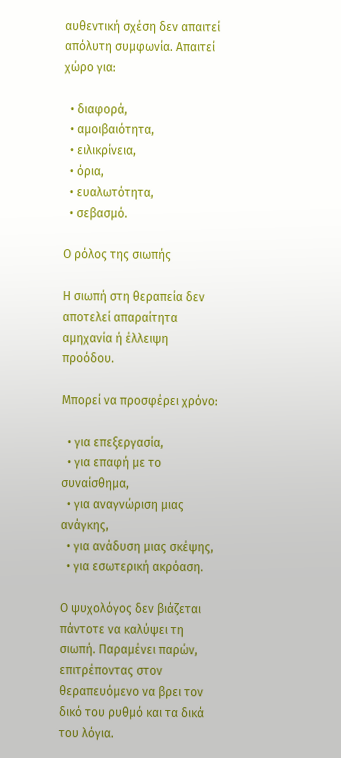αυθεντική σχέση δεν απαιτεί απόλυτη συμφωνία. Απαιτεί χώρο για:

  • διαφορά,
  • αμοιβαιότητα,
  • ειλικρίνεια,
  • όρια,
  • ευαλωτότητα,
  • σεβασμό.

Ο ρόλος της σιωπής

Η σιωπή στη θεραπεία δεν αποτελεί απαραίτητα αμηχανία ή έλλειψη προόδου.

Μπορεί να προσφέρει χρόνο:

  • για επεξεργασία,
  • για επαφή με το συναίσθημα,
  • για αναγνώριση μιας ανάγκης,
  • για ανάδυση μιας σκέψης,
  • για εσωτερική ακρόαση.

Ο ψυχολόγος δεν βιάζεται πάντοτε να καλύψει τη σιωπή. Παραμένει παρών, επιτρέποντας στον θεραπευόμενο να βρει τον δικό του ρυθμό και τα δικά του λόγια.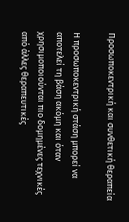Προσωποκεντρική και συνθετική θεραπεία

Η προσωποκεντρική στάση μπορεί να αποτελεί τη βάση ακόμη και όταν χρησιμοποιούνται πιο δομημένες τεχνικές από άλλες θεραπευτικές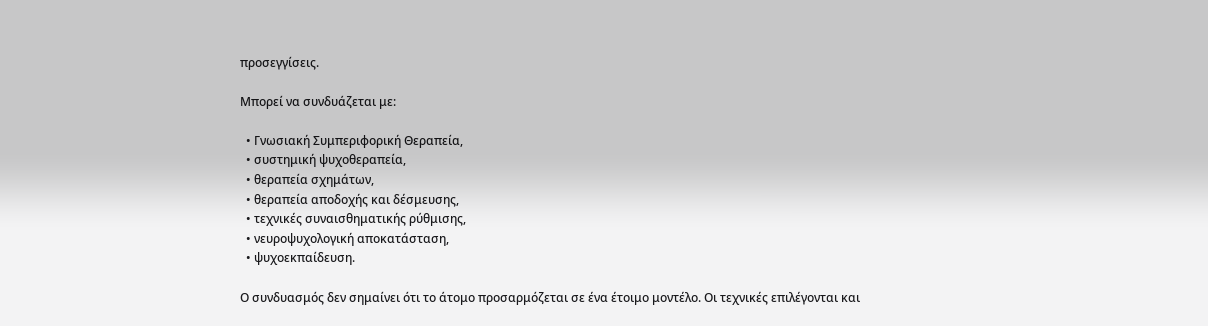προσεγγίσεις.

Μπορεί να συνδυάζεται με:

  • Γνωσιακή Συμπεριφορική Θεραπεία,
  • συστημική ψυχοθεραπεία,
  • θεραπεία σχημάτων,
  • θεραπεία αποδοχής και δέσμευσης,
  • τεχνικές συναισθηματικής ρύθμισης,
  • νευροψυχολογική αποκατάσταση,
  • ψυχοεκπαίδευση.

Ο συνδυασμός δεν σημαίνει ότι το άτομο προσαρμόζεται σε ένα έτοιμο μοντέλο. Οι τεχνικές επιλέγονται και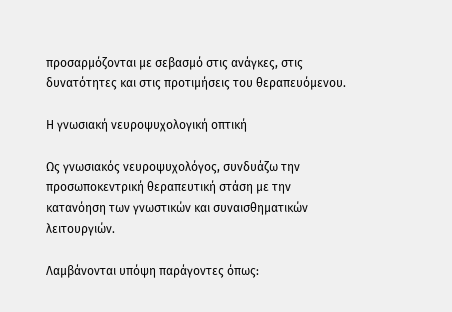προσαρμόζονται με σεβασμό στις ανάγκες, στις δυνατότητες και στις προτιμήσεις του θεραπευόμενου.

Η γνωσιακή νευροψυχολογική οπτική

Ως γνωσιακός νευροψυχολόγος, συνδυάζω την προσωποκεντρική θεραπευτική στάση με την κατανόηση των γνωστικών και συναισθηματικών λειτουργιών.

Λαμβάνονται υπόψη παράγοντες όπως: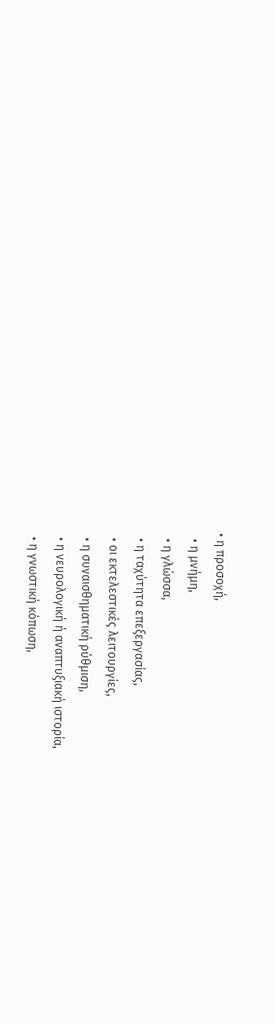• η προσοχή,
  • η μνήμη,
  • η γλώσσα,
  • η ταχύτητα επεξεργασίας,
  • οι εκτελεστικές λειτουργίες,
  • η συναισθηματική ρύθμιση,
  • η νευρολογική ή αναπτυξιακή ιστορία,
  • η γνωστική κόπωση,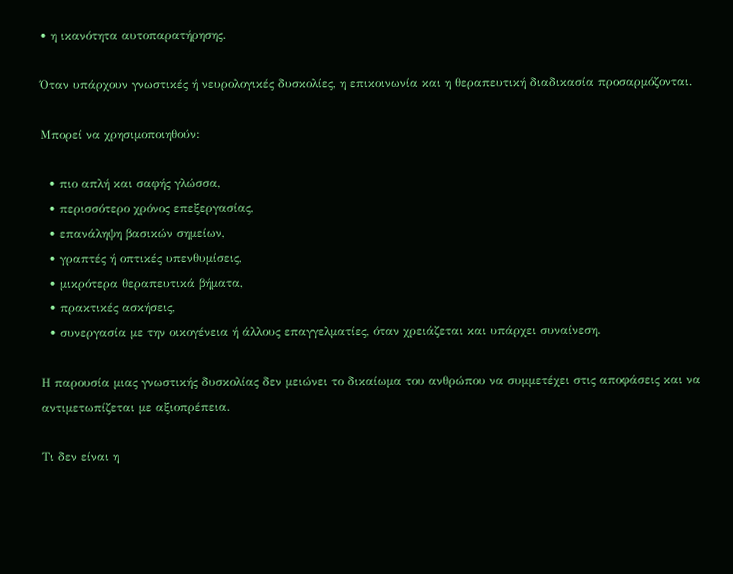• η ικανότητα αυτοπαρατήρησης.

Όταν υπάρχουν γνωστικές ή νευρολογικές δυσκολίες, η επικοινωνία και η θεραπευτική διαδικασία προσαρμόζονται.

Μπορεί να χρησιμοποιηθούν:

  • πιο απλή και σαφής γλώσσα,
  • περισσότερο χρόνος επεξεργασίας,
  • επανάληψη βασικών σημείων,
  • γραπτές ή οπτικές υπενθυμίσεις,
  • μικρότερα θεραπευτικά βήματα,
  • πρακτικές ασκήσεις,
  • συνεργασία με την οικογένεια ή άλλους επαγγελματίες, όταν χρειάζεται και υπάρχει συναίνεση.

Η παρουσία μιας γνωστικής δυσκολίας δεν μειώνει το δικαίωμα του ανθρώπου να συμμετέχει στις αποφάσεις και να αντιμετωπίζεται με αξιοπρέπεια.

Τι δεν είναι η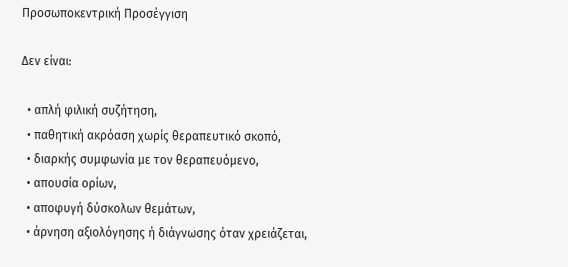Προσωποκεντρική Προσέγγιση

Δεν είναι:

  • απλή φιλική συζήτηση,
  • παθητική ακρόαση χωρίς θεραπευτικό σκοπό,
  • διαρκής συμφωνία με τον θεραπευόμενο,
  • απουσία ορίων,
  • αποφυγή δύσκολων θεμάτων,
  • άρνηση αξιολόγησης ή διάγνωσης όταν χρειάζεται,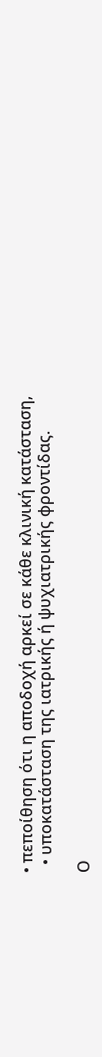• πεποίθηση ότι η αποδοχή αρκεί σε κάθε κλινική κατάσταση,
  • υποκατάσταση της ιατρικής ή ψυχιατρικής φροντίδας.

Ο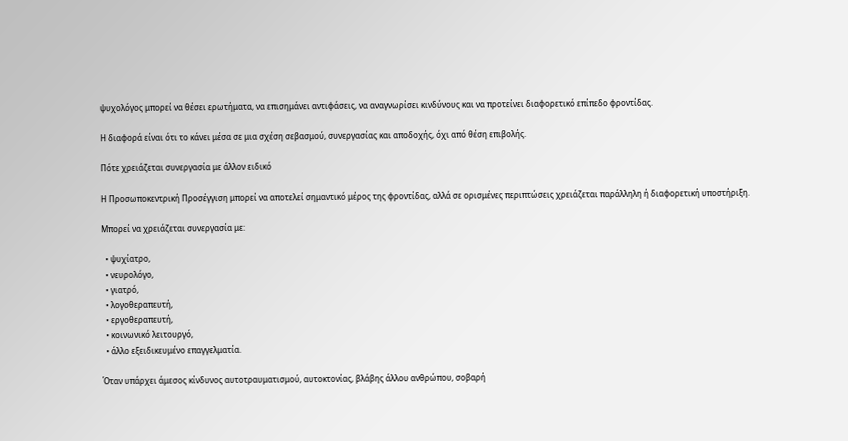ψυχολόγος μπορεί να θέσει ερωτήματα, να επισημάνει αντιφάσεις, να αναγνωρίσει κινδύνους και να προτείνει διαφορετικό επίπεδο φροντίδας.

Η διαφορά είναι ότι το κάνει μέσα σε μια σχέση σεβασμού, συνεργασίας και αποδοχής, όχι από θέση επιβολής.

Πότε χρειάζεται συνεργασία με άλλον ειδικό

Η Προσωποκεντρική Προσέγγιση μπορεί να αποτελεί σημαντικό μέρος της φροντίδας, αλλά σε ορισμένες περιπτώσεις χρειάζεται παράλληλη ή διαφορετική υποστήριξη.

Μπορεί να χρειάζεται συνεργασία με:

  • ψυχίατρο,
  • νευρολόγο,
  • γιατρό,
  • λογοθεραπευτή,
  • εργοθεραπευτή,
  • κοινωνικό λειτουργό,
  • άλλο εξειδικευμένο επαγγελματία.

Όταν υπάρχει άμεσος κίνδυνος αυτοτραυματισμού, αυτοκτονίας, βλάβης άλλου ανθρώπου, σοβαρή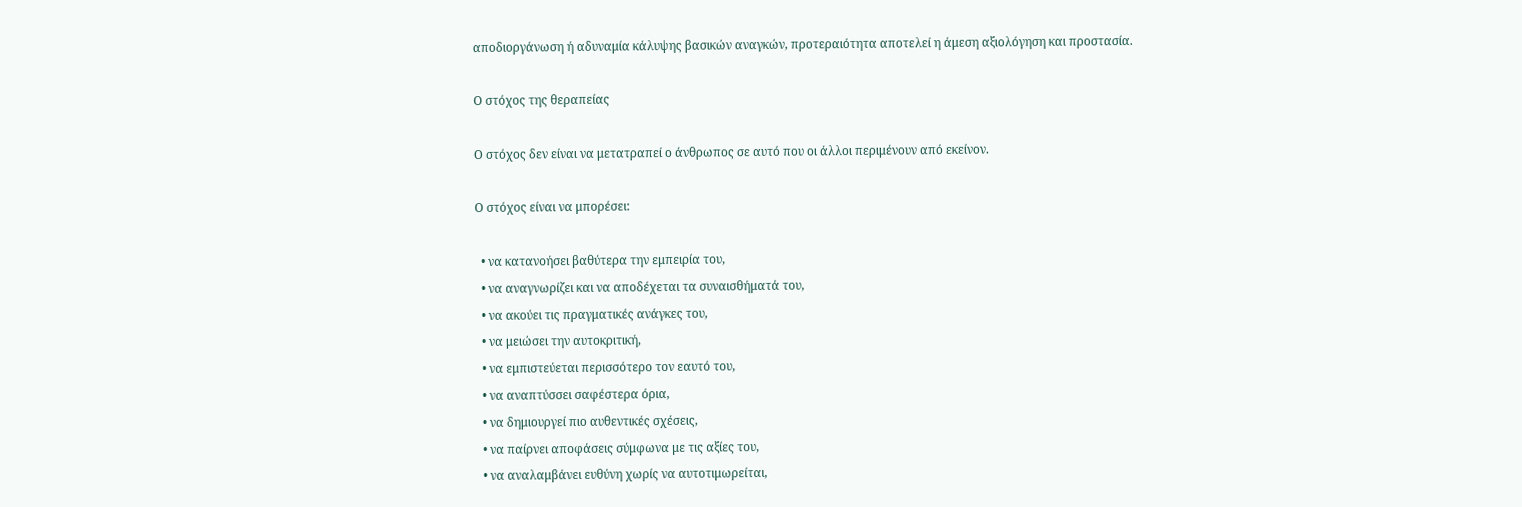αποδιοργάνωση ή αδυναμία κάλυψης βασικών αναγκών, προτεραιότητα αποτελεί η άμεση αξιολόγηση και προστασία.

Ο στόχος της θεραπείας

Ο στόχος δεν είναι να μετατραπεί ο άνθρωπος σε αυτό που οι άλλοι περιμένουν από εκείνον.

Ο στόχος είναι να μπορέσει:

  • να κατανοήσει βαθύτερα την εμπειρία του,
  • να αναγνωρίζει και να αποδέχεται τα συναισθήματά του,
  • να ακούει τις πραγματικές ανάγκες του,
  • να μειώσει την αυτοκριτική,
  • να εμπιστεύεται περισσότερο τον εαυτό του,
  • να αναπτύσσει σαφέστερα όρια,
  • να δημιουργεί πιο αυθεντικές σχέσεις,
  • να παίρνει αποφάσεις σύμφωνα με τις αξίες του,
  • να αναλαμβάνει ευθύνη χωρίς να αυτοτιμωρείται,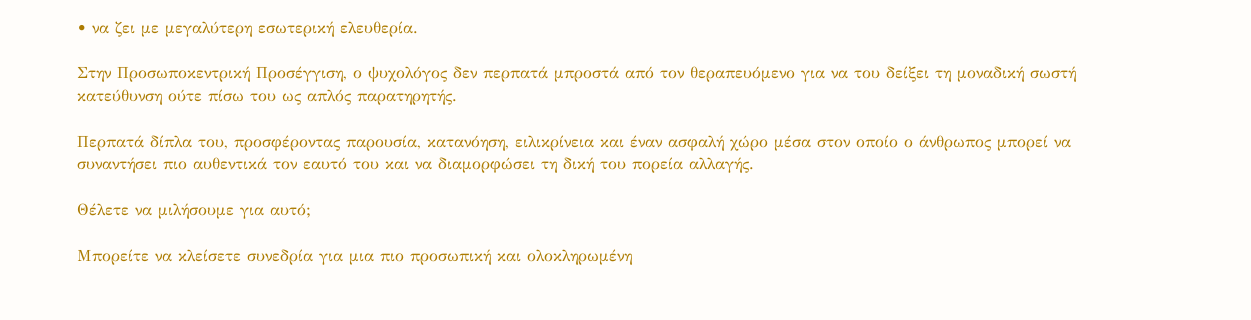• να ζει με μεγαλύτερη εσωτερική ελευθερία.

Στην Προσωποκεντρική Προσέγγιση, ο ψυχολόγος δεν περπατά μπροστά από τον θεραπευόμενο για να του δείξει τη μοναδική σωστή κατεύθυνση ούτε πίσω του ως απλός παρατηρητής.

Περπατά δίπλα του, προσφέροντας παρουσία, κατανόηση, ειλικρίνεια και έναν ασφαλή χώρο μέσα στον οποίο ο άνθρωπος μπορεί να συναντήσει πιο αυθεντικά τον εαυτό του και να διαμορφώσει τη δική του πορεία αλλαγής.

Θέλετε να μιλήσουμε για αυτό;

Μπορείτε να κλείσετε συνεδρία για μια πιο προσωπική και ολοκληρωμένη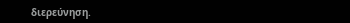διερεύνηση.